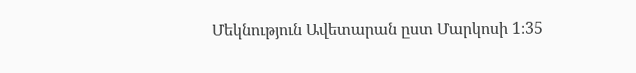Մեկնություն Ավետարան ըստ Մարկոսի 1։35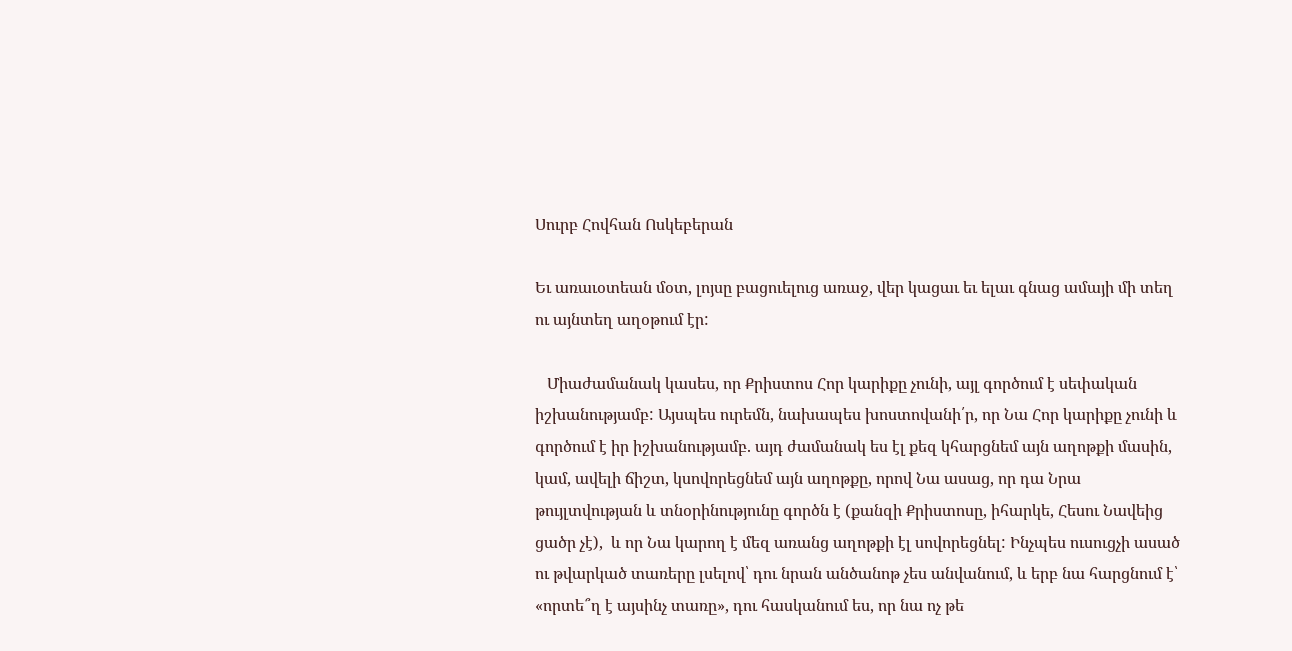Սուրբ Հովհան Ոսկեբերան

Եւ առաւօտեան մօտ, լոյսը բացուելուց առաջ, վեր կացաւ եւ ելաւ գնաց ամայի մի տեղ ու այնտեղ աղօթում էր:

   Միաժամանակ կասես, որ Քրիստոս Հոր կարիքը չունի, այլ գործում է սեփական իշխանությամբ: Այսպես ուրեմն, նախապես խոստովանի՛ր, որ Նա Հոր կարիքը չունի և գործում է իր իշխանությամբ. այդ ժամանակ ես էլ քեզ կհարցնեմ այն աղոթքի մասին, կամ, ավելի ճիշտ, կսովորեցնեմ այն աղոթքը, որով Նա ասաց, որ դա Նրա թույլտվության և տնօրինությունը գործն է (քանզի Քրիստոսը, իհարկե, Հեսու Նավեից ցածր չէ),  և որ Նա կարող է մեզ առանց աղոթքի էլ սովորեցնել: Ինչպես ուսուցչի ասած ու թվարկած տառերը լսելով՝ դու նրան անծանոթ չես անվանում, և երբ նա հարցնում է՝ «որտե՞ղ է այսինչ տառը», դու հասկանում ես, որ նա ոչ թե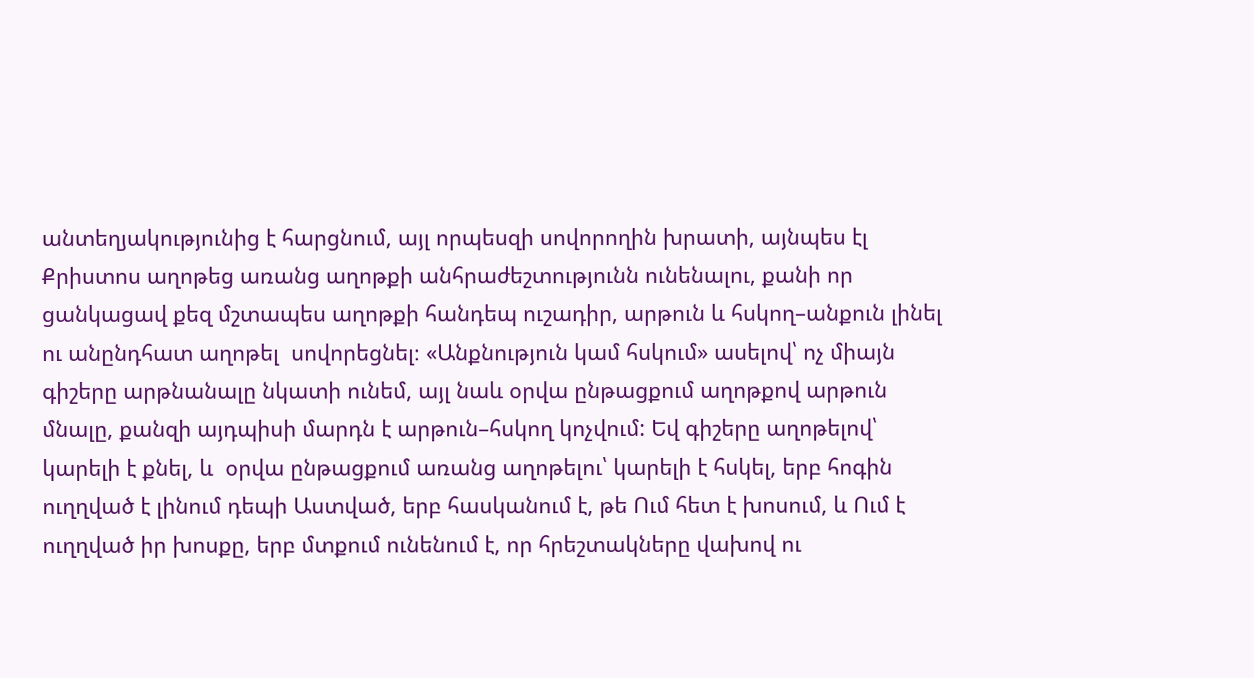անտեղյակությունից է հարցնում, այլ որպեսզի սովորողին խրատի, այնպես էլ Քրիստոս աղոթեց առանց աղոթքի անհրաժեշտությունն ունենալու, քանի որ  ցանկացավ քեզ մշտապես աղոթքի հանդեպ ուշադիր, արթուն և հսկող–անքուն լինել ու անընդհատ աղոթել  սովորեցնել։ «Անքնություն կամ հսկում» ասելով՝ ոչ միայն գիշերը արթնանալը նկատի ունեմ, այլ նաև օրվա ընթացքում աղոթքով արթուն մնալը, քանզի այդպիսի մարդն է արթուն–հսկող կոչվում: Եվ գիշերը աղոթելով՝ կարելի է քնել, և  օրվա ընթացքում առանց աղոթելու՝ կարելի է հսկել, երբ հոգին ուղղված է լինում դեպի Աստված, երբ հասկանում է, թե Ում հետ է խոսում, և Ում է ուղղված իր խոսքը, երբ մտքում ունենում է, որ հրեշտակները վախով ու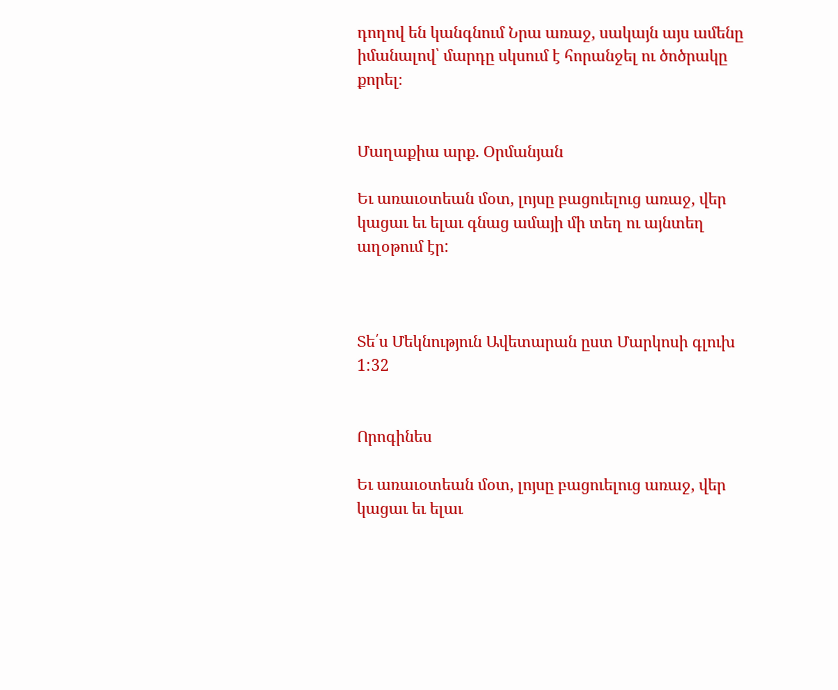դողով են կանգնում Նրա առաջ, սակայն այս ամենը իմանալով՝ մարդը սկսում է հորանջել ու ծոծրակը  քորել։


Մաղաքիա արք. Օրմանյան

Եւ առաւօտեան մօտ, լոյսը բացուելուց առաջ, վեր կացաւ եւ ելաւ գնաց ամայի մի տեղ ու այնտեղ աղօթում էր:



Տե՛ս Մեկնություն Ավետարան ըստ Մարկոսի գլուխ 1:32


Որոգինես

Եւ առաւօտեան մօտ, լոյսը բացուելուց առաջ, վեր կացաւ եւ ելաւ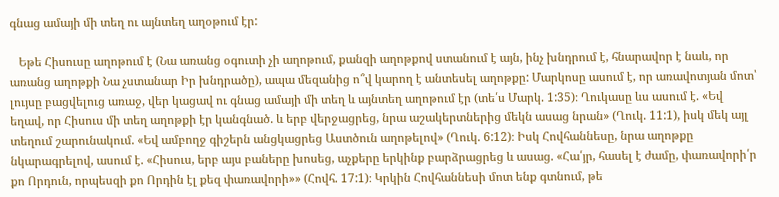գնաց ամայի մի տեղ ու այնտեղ աղօթում էր:

   Եթե Հիսուսը աղոթում է (Նա առանց օգուտի չի աղոթում, քանզի աղոթքով ստանում է այն, ինչ խնդրում է, հնարավոր է նաև, որ առանց աղոթքի Նա չստանար Իր խնդրածը), ապա մեզանից ո՞վ կարող է անտեսել աղոթքը: Մարկոսը ասում է, որ առավոտյան մոտ՝ լույսը բացվելուց առաջ, վեր կացավ ու գնաց ամայի մի տեղ և այնտեղ աղոթում էր (տե՛ս Մարկ. 1:35)։ Ղուկասը ևս ասում է. «Եվ եղավ, որ Հիսուս մի տեղ աղոթքի էր կանգնած. և երբ վերջացրեց, նրա աշակերտներից մեկն ասաց նրան» (Ղուկ. 11:1), իսկ մեկ այլ տեղում շարունակում. «Եվ ամբողջ գիշերն անցկացրեց Աստծուն աղոթելով» (Ղուկ. 6:12)։ Իսկ Հովհաննեսը, նրա աղոթքը նկարագրելով, ասում է. «Հիսուս, երբ այս բաները խոսեց, աչքերը երկինք բարձրացրեց և ասաց. «Հա՛յր, հասել է ժամը, փառավորի՛ր քո Որդուն, որպեսզի քո Որդին էլ քեզ փառավորի»» (Հովհ. 17:1)։ Կրկին Հովհաննեսի մոտ ենք գտնում, թե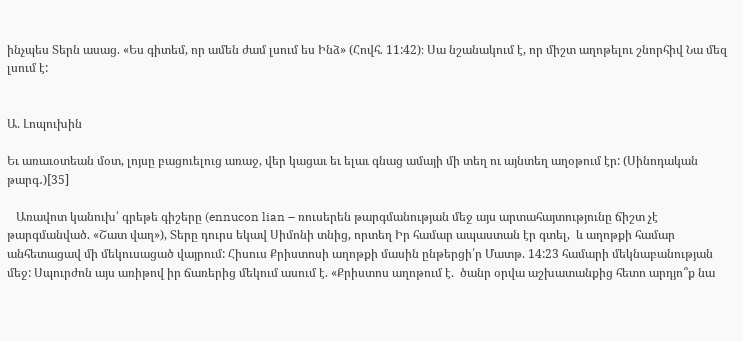ինչպես Տերն ասաց. «Ես գիտեմ, որ ամեն ժամ լսում ես Ինձ» (Հովհ. 11:42)։ Սա նշանակում է, որ միշտ աղոթելու շնորհիվ Նա մեզ լսում է:


Ա. Լոպուխին

Եւ առաւօտեան մօտ, լոյսը բացուելուց առաջ, վեր կացաւ եւ ելաւ գնաց ամայի մի տեղ ու այնտեղ աղօթում էր: (Սինոդական թարգ․)[35]

   Առավոտ կանուխ՝ գրեթե գիշերը (ennucon lian – ռուսերեն թարգմանության մեջ այս արտահայտությունը ճիշտ չէ թարգմանված. «Շատ վաղ»), Տերը դուրս եկավ Սիմոնի տնից, որտեղ Իր համար ապաստան էր գտել,  և աղոթքի համար անհետացավ մի մեկուսացած վայրում: Հիսուս Քրիստոսի աղոթքի մասին ընթերցի՛ր Մատթ. 14:23 համարի մեկնաբանության մեջ: Սպուրժոն այս առիթով իր ճառերից մեկում ասում է. «Քրիստոս աղոթում է.  ծանր օրվա աշխատանքից հետո արդյո՞ք նա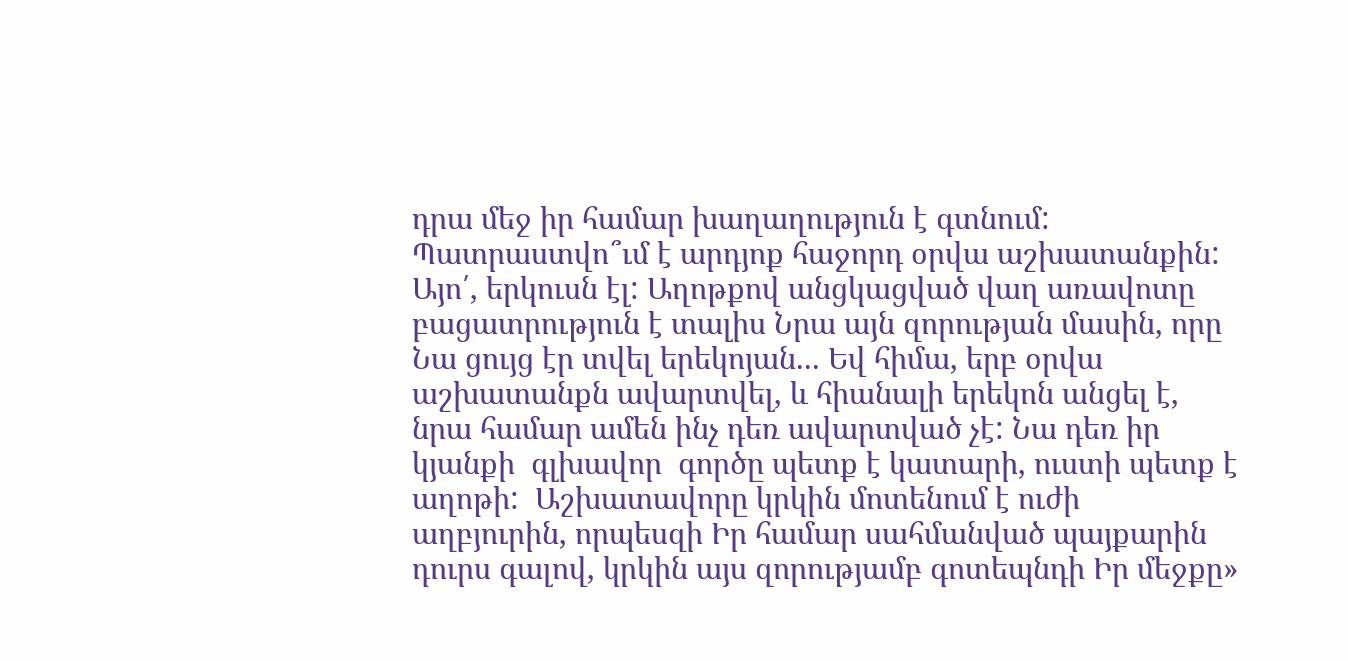դրա մեջ իր համար խաղաղություն է գտնում: Պատրաստվո՞ւմ է արդյոք հաջորդ օրվա աշխատանքին: Այո՛, երկուսն էլ: Աղոթքով անցկացված վաղ առավոտը բացատրություն է տալիս Նրա այն զորության մասին, որը Նա ցույց էր տվել երեկոյան... Եվ հիմա, երբ օրվա աշխատանքն ավարտվել, և հիանալի երեկոն անցել է, նրա համար ամեն ինչ դեռ ավարտված չէ: Նա դեռ իր կյանքի  գլխավոր  գործը պետք է կատարի, ուստի պետք է աղոթի:  Աշխատավորը կրկին մոտենում է ուժի աղբյուրին, որպեսզի Իր համար սահմանված պայքարին դուրս գալով, կրկին այս զորությամբ գոտեպնդի Իր մեջքը»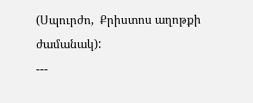(Սպուրժո,  Քրիստոս աղոթքի ժամանակ):
---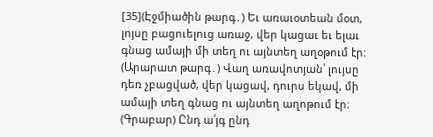[35](Էջմիածին թարգ․) Եւ առաւօտեան մօտ, լոյսը բացուելուց առաջ, վեր կացաւ եւ ելաւ գնաց ամայի մի տեղ ու այնտեղ աղօթում էր:
(Արարատ թարգ․) Վաղ առավոտյան՝ լույսը դեռ չբացված, վեր կացավ, դուրս եկավ, մի ամայի տեղ գնաց ու այնտեղ աղոթում էր։
(Գրաբար) Ընդ ա՛յգ ընդ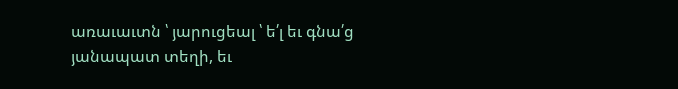առաւաւտն ՝ յարուցեալ ՝ ե՛լ եւ գնա՛ց յանապատ տեղի, եւ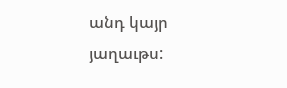անդ կայր յաղաւթս: